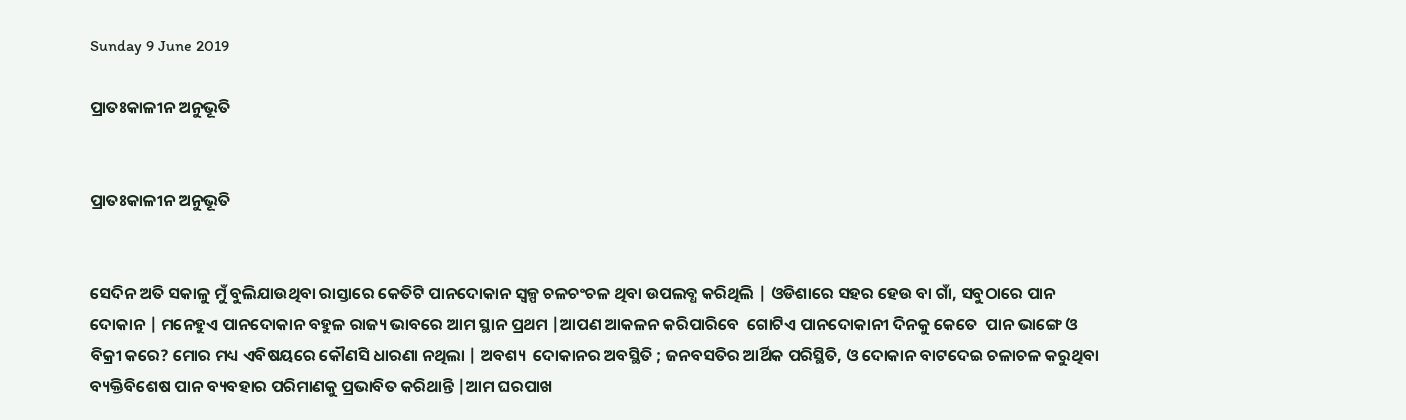Sunday 9 June 2019

ପ୍ରାତଃକାଳୀନ ଅନୁଭୂତି


ପ୍ରାତଃକାଳୀନ ଅନୁଭୂତି


ସେଦିନ ଅତି ସକାଳୁ ମୁଁ ବୁଲିଯାଉଥିବା ରାସ୍ତାରେ କେତିଟି ପାନଦୋକାନ ସ୍ୱଳ୍ପ ଚଳଚଂଚଳ ଥିବା ଉପଲବ୍ଧ କରିଥିଲି | ଓଡିଶାରେ ସହର ହେଉ ବା ଗାଁ, ସବୁଠାରେ ପାନ ଦୋକାନ | ମନେହୁଏ ପାନଦୋକାନ ବହୁଳ ରାଜ୍ୟ ଭାବରେ ଆମ ସ୍ଥାନ ପ୍ରଥମ |ଆପଣ ଆକଳନ କରିପାରିବେ  ଗୋଟିଏ ପାନଦୋକାନୀ ଦିନକୁ କେତେ  ପାନ ଭାଙ୍ଗେ ଓ ବିକ୍ରୀ କରେ? ମୋର ମଧ୍ୟ ଏବିଷୟରେ କୌଣସି ଧାରଣା ନଥିଲା | ଅବଶ୍ୟ  ଦୋକାନର ଅବସ୍ଥିତି ; ଜନବସତିର ଆର୍ଥିକ ପରିସ୍ଥିତି, ଓ ଦୋକାନ ବାଟଦେଇ ଚଳାଚଳ କରୁଥିବା ବ୍ୟକ୍ତିବିଶେଷ ପାନ ବ୍ୟବହାର ପରିମାଣକୁ ପ୍ରଭାବିତ କରିଥାନ୍ତି |ଆମ ଘରପାଖ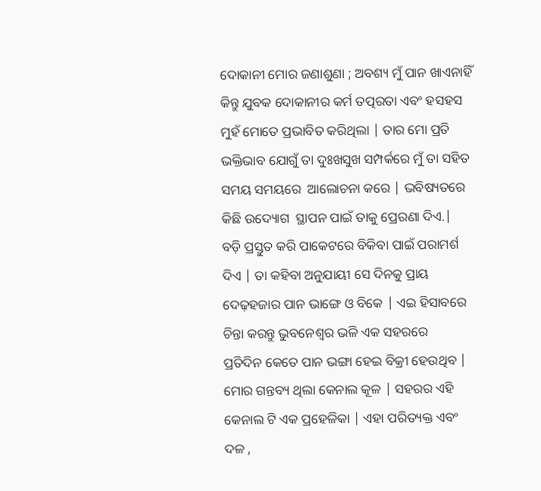ଦୋକାନୀ ମୋର ଜଣାଶୁଣା ; ଅବଶ୍ୟ ମୁଁ ପାନ ଖାଏନାହିଁ କିନ୍ତୁ ଯୁବକ ଦୋକାନୀର କର୍ମ ତତ୍ପରତା ଏବଂ ହସହସ ମୁହଁ ମୋତେ ପ୍ରଭାବିତ କରିଥିଲା | ତାର ମୋ ପ୍ରତି  ଭକ୍ତିଭାବ ଯୋଗୁଁ ତା ଦୁଃଖସୁଖ ସମ୍ପର୍କରେ ମୁଁ ତା ସହିତ ସମୟ ସମୟରେ  ଆଲୋଚନା କରେ | ଭବିଷ୍ୟତରେ କିଛି ଉଦ୍ୟୋଗ  ସ୍ଥାପନ ପାଇଁ ତାକୁ ପ୍ରେରଣା ଦିଏ.| ବଡ଼ି ପ୍ରସ୍ତୁତ କରି ପାକେଟରେ ବିକିବା ପାଇଁ ପରାମର୍ଶ ଦିଏ | ତା କହିବା ଅନୁଯାୟୀ ସେ ଦିନକୁ ପ୍ରାୟ ଦେଢ଼ହଜାର ପାନ ଭାଙ୍ଗେ ଓ ବିକେ | ଏଇ ହିସାବରେ ଚିନ୍ତା କରନ୍ତୁ ଭୁବନେଶ୍ୱର ଭଳି ଏକ ସହରରେ   ପ୍ରତିଦିନ କେତେ ପାନ ଭଙ୍ଗା ହେଇ ବିକ୍ରୀ ହେଉଥିବ |
ମୋର ଗନ୍ତବ୍ୟ ଥିଲା କେନାଲ କୂଳ | ସହରର ଏହି କେନାଲ ଟି ଏକ ପ୍ରହେଳିକା | ଏହା ପରିତ୍ୟକ୍ତ ଏବଂ ଦଳ ,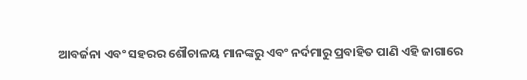ଆବର୍ଜନା ଏବଂ ସହରର ଶୌଚାଳୟ ମାନଙ୍କରୁ ଏବଂ ନର୍ଦମାରୁ ପ୍ରବାହିତ ପାଣି ଏହି ଜାଗାରେ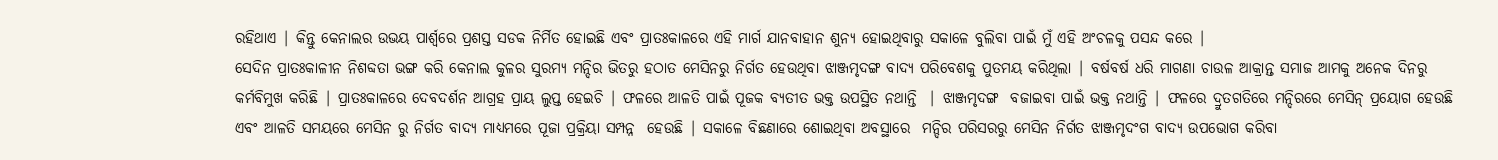ରହିଥାଏ | କିନ୍ତୁ କେନାଲର ଉଭୟ ପାର୍ଶ୍ୱରେ ପ୍ରଶସ୍ତ ସଡକ ନିର୍ମିତ ହୋଇଛି ଏବଂ ପ୍ରାତଃକାଳରେ ଏହି ମାର୍ଗ ଯାନବାହାନ ଶୁନ୍ୟ ହୋଇଥିବାରୁ ସକାଳେ ବୁଲିବା ପାଇଁ ମୁଁ ଏହି ଅଂଚଳକୁ ପସନ୍ଦ କରେ |
ସେଦିନ ପ୍ରାତଃକାଳୀନ ନିଶବ୍ଦତା ଭଙ୍ଗ କରି କେନାଲ କୁଳର ସୁରମ୍ୟ ମନ୍ଦିର ଭିତରୁ ହଠାତ ମେସିନରୁ ନିର୍ଗତ ହେଉଥିବା ଝାଞ୍ଜମୃଦଙ୍ଗ ବାଦ୍ୟ ପରିବେଶକୁ ପୁତମୟ କରିଥିଲା | ବର୍ଷବର୍ଷ ଧରି ମାଗଣା ଚାଉଳ ଆକ୍ରାନ୍ତ ସମାଜ ଆମକୁ ଅନେକ ଦିନରୁ କର୍ମବିମୁଖ କରିଛି | ପ୍ରାତଃକାଳରେ ଦେବଦର୍ଶନ ଆଗ୍ରହ ପ୍ରାୟ ଲୁପ୍ତ ହେଇଚି | ଫଳରେ ଆଳତି ପାଇଁ ପୂଜକ ବ୍ୟତୀତ ଭକ୍ତ ଉପସ୍ଥିତ ନଥାନ୍ତି  | ଝାଞ୍ଜମୃଦଙ୍ଗ  ବଜାଇବା ପାଇଁ ଭକ୍ତ ନଥାନ୍ତି | ଫଳରେ ଦ୍ରୁତଗତିରେ ମନ୍ଦିରରେ ମେସିନ୍ ପ୍ରୟୋଗ ହେଉଛି ଏବଂ ଆଳତି ସମୟରେ ମେସିନ ରୁ ନିର୍ଗତ ବାଦ୍ୟ ମାଧ୍ୟମରେ ପୂଜା ପ୍ରକ୍ରିୟା ସମ୍ପନ୍ନ  ହେଉଛି | ସକାଳେ ବିଛଣାରେ ଶୋଇଥିବା ଅବସ୍ଥାରେ  ମନ୍ଦିର ପରିସରରୁ ମେସିନ ନିର୍ଗତ ଝାଞ୍ଜମୃଦଂଗ ବାଦ୍ୟ ଉପଭୋଗ କରିବା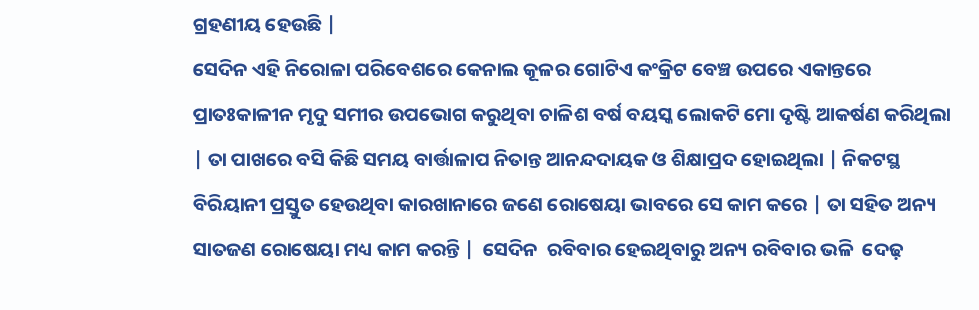ଗ୍ରହଣୀୟ ହେଉଛି |
ସେଦିନ ଏହି ନିରୋଳା ପରିବେଶରେ କେନାଲ କୂଳର ଗୋଟିଏ କଂକ୍ରିଟ ବେଞ୍ଚ ଉପରେ ଏକାନ୍ତରେ ପ୍ରାତଃକାଳୀନ ମୃଦୁ ସମୀର ଉପଭୋଗ କରୁଥିବା ଚାଳିଶ ବର୍ଷ ବୟସ୍କ ଲୋକଟି ମୋ ଦୃଷ୍ଟି ଆକର୍ଷଣ କରିଥିଲା | ତା ପାଖରେ ବସି କିଛି ସମୟ ବାର୍ତ୍ତାଳାପ ନିତାନ୍ତ ଆନନ୍ଦଦାୟକ ଓ ଶିକ୍ଷାପ୍ରଦ ହୋଇଥିଲା | ନିକଟସ୍ଥ ବିରିୟାନୀ ପ୍ରସ୍ତୁତ ହେଉଥିବା କାରଖାନାରେ ଜଣେ ରୋଷେୟା ଭାବରେ ସେ କାମ କରେ | ତା ସହିତ ଅନ୍ୟ ସାତଜଣ ରୋଷେୟା ମଧ୍ୟ କାମ କରନ୍ତି |  ସେଦିନ  ରବିବାର ହେଇଥିବାରୁ ଅନ୍ୟ ରବିବାର ଭଳି  ଦେଢ଼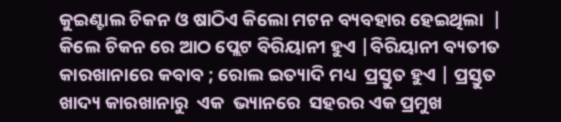କୁଇଣ୍ଟାଲ ଚିକନ ଓ ଷାଠିଏ କିଲୋ ମଟନ ବ୍ୟବହାର ହେଇଥିଲା  | କିଲେ ଚିକନ ରେ ଆଠ ପ୍ଲେଟ ବିରିୟାନୀ ହୁଏ |ବିରିୟାନୀ ବ୍ୟତୀତ କାରଖାନାରେ କବାବ ; ରୋଲ ଇତ୍ୟାଦି ମଧ୍ୟ  ପ୍ରସ୍ତୁତ ହୁଏ | ପ୍ରସ୍ତୁତ ଖାଦ୍ୟ କାରଖାନାରୁ  ଏକ  ଭ୍ୟାନରେ  ସହରର ଏକ ପ୍ରମୁଖ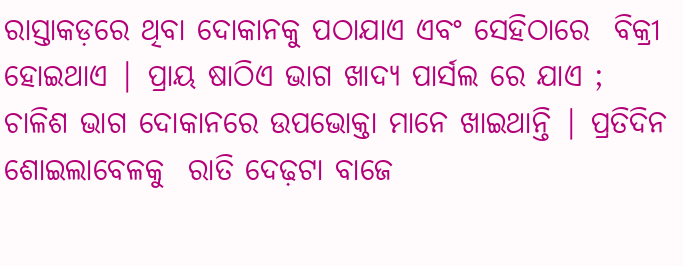ରାସ୍ତାକଡ଼ରେ ଥିବା ଦୋକାନକୁ ପଠାଯାଏ ଏବଂ ସେହିଠାରେ  ବିକ୍ରୀ ହୋଇଥାଏ | ପ୍ରାୟ ଷାଠିଏ ଭାଗ ଖାଦ୍ୟ ପାର୍ସଲ ରେ ଯାଏ ; ଚାଳିଶ ଭାଗ ଦୋକାନରେ ଉପଭୋକ୍ତା ମାନେ ଖାଇଥାନ୍ତି | ପ୍ରତିଦିନ ଶୋଇଲାବେଳକୁ  ରାତି ଦେଢ଼ଟା ବାଜେ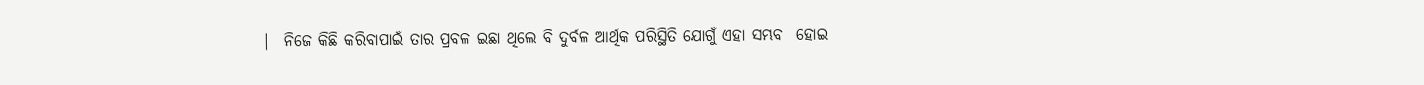|  ନିଜେ କିଛି କରିବାପାଇଁ ତାର ପ୍ରବଳ ଇଛା ଥିଲେ ବି ଦୁର୍ବଳ ଆର୍ଥିକ ପରିସ୍ଥିତି ଯୋଗୁଁ ଏହା ସମ୍ଭବ  ହୋଇ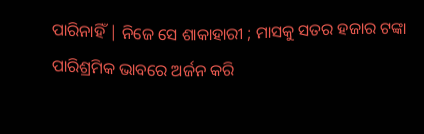ପାରିନାହିଁ | ନିଜେ ସେ ଶାକାହାରୀ ; ମାସକୁ ସତର ହଜାର ଟଙ୍କା ପାରିଶ୍ରମିକ ଭାବରେ ଅର୍ଜନ କରି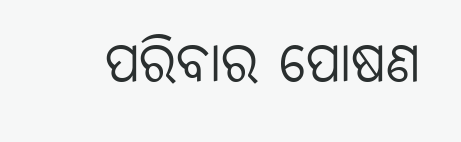ପରିବାର ପୋଷଣ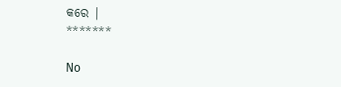କରେ |
*******

No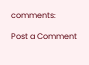comments:

Post a Comment